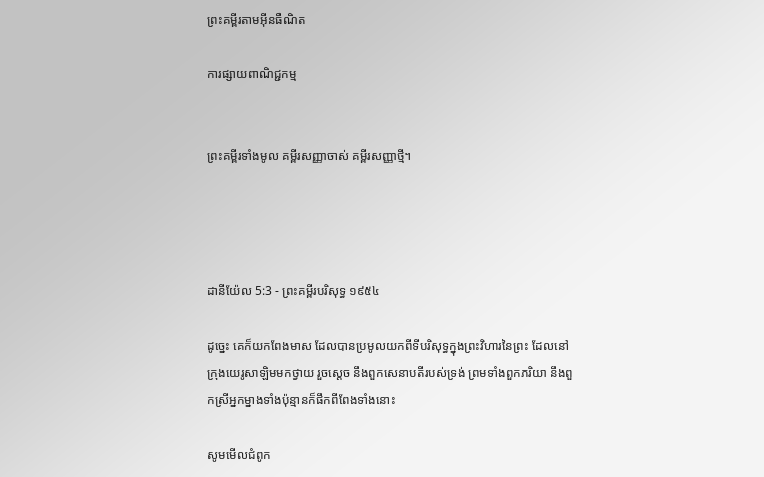ព្រះគម្ពីរតាមអ៊ីនធឺណិត

ការផ្សាយពាណិជ្ជកម្ម


ព្រះគម្ពីរទាំងមូល គម្ពីរសញ្ញាចាស់ គម្ពីរសញ្ញាថ្មី។




ដានី‌យ៉ែល 5:3 - ព្រះគម្ពីរបរិសុទ្ធ ១៩៥៤

ដូច្នេះ គេក៏យកពែងមាស ដែលបានប្រមូលយកពីទីបរិសុទ្ធក្នុងព្រះ‌វិហារនៃព្រះ ដែលនៅក្រុងយេរូ‌សាឡិមមកថ្វាយ រួចស្តេច នឹងពួកសេនាបតីរបស់ទ្រង់ ព្រមទាំងពួកភរិយា នឹងពួកស្រីអ្នក‌ម្នាងទាំងប៉ុន្មានក៏ផឹកពីពែងទាំងនោះ

សូមមើលជំពូក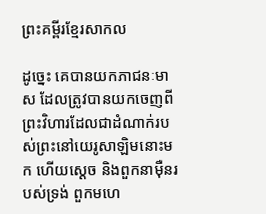ព្រះគម្ពីរខ្មែរសាកល

ដូច្នេះ គេបានយកភាជនៈមាស ដែលត្រូវបានយកចេញពីព្រះវិហារដែលជាដំណាក់របស់ព្រះនៅយេរូសាឡិមនោះមក ហើយស្ដេច និងពួកនាម៉ឺនរបស់ទ្រង់ ពួកមហេ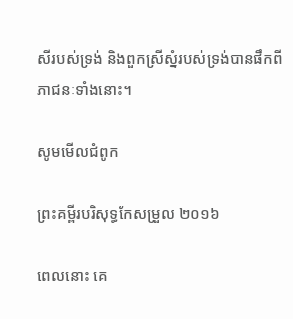សីរបស់ទ្រង់ និងពួកស្រីស្នំរបស់ទ្រង់បានផឹកពីភាជនៈទាំងនោះ។

សូមមើលជំពូក

ព្រះគម្ពីរបរិសុទ្ធកែសម្រួល ២០១៦

ពេលនោះ គេ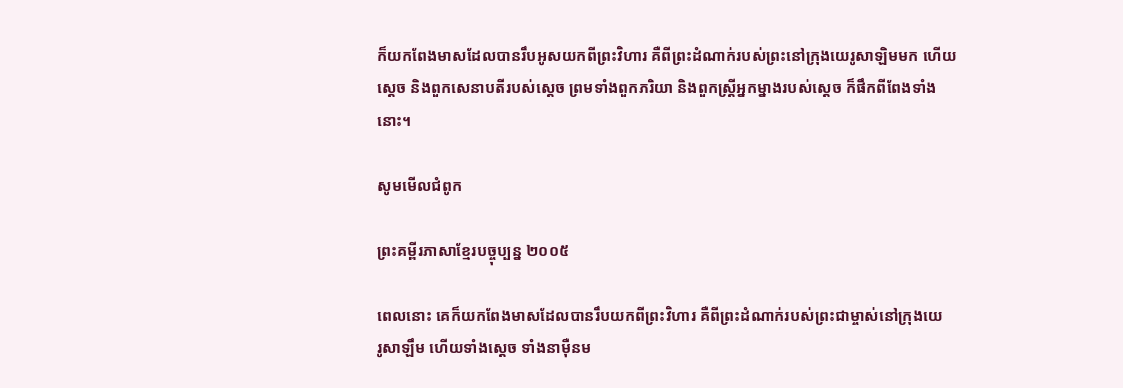ក៏យកពែងមាសដែលបានរឹបអូសយកពីព្រះ‌វិហារ គឺពីព្រះដំណាក់របស់ព្រះនៅក្រុងយេរូ‌សាឡិមមក ហើយស្តេច និងពួកសេនាបតីរបស់ស្ដេច ព្រមទាំងពួកភរិយា និងពួកស្ត្រីអ្នកម្នាងរបស់ស្ដេច ក៏ផឹកពីពែងទាំងនោះ។

សូមមើលជំពូក

ព្រះគម្ពីរភាសាខ្មែរបច្ចុប្បន្ន ២០០៥

ពេលនោះ គេក៏យកពែងមាសដែលបានរឹបយកពីព្រះ‌វិហារ គឺពីព្រះ‌ដំណាក់របស់ព្រះ‌ជាម្ចាស់នៅក្រុងយេរូ‌សាឡឹម ហើយទាំងស្ដេច ទាំងនាម៉ឺនម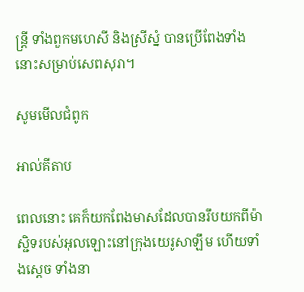ន្ត្រី ទាំងពួកមហេសី និងស្រីស្នំ បានប្រើពែងទាំងនោះសម្រាប់សេពសុរា។

សូមមើលជំពូក

អាល់គីតាប

ពេលនោះ គេក៏យកពែងមាសដែលបានរឹបយកពីម៉ាស្ជិទរបស់អុលឡោះនៅក្រុងយេរូ‌សាឡឹម ហើយទាំងស្តេច ទាំងនា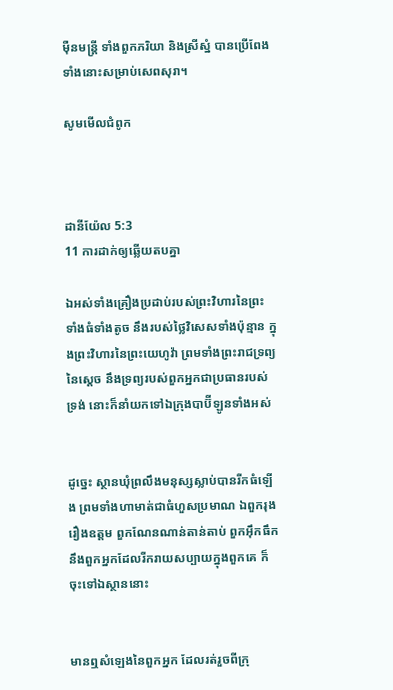ម៉ឺនមន្ត្រី ទាំងពួកភរិយា និងស្រីស្នំ បានប្រើពែងទាំងនោះសម្រាប់សេពសុរា។

សូមមើលជំពូក



ដានី‌យ៉ែល 5:3
11 ការដាក់ឲ្យឆ្លើយតបគ្នា

ឯអស់ទាំងគ្រឿងប្រដាប់របស់ព្រះ‌វិហារនៃព្រះ ទាំងធំទាំងតូច នឹងរបស់ថ្លៃវិសេសទាំងប៉ុន្មាន ក្នុងព្រះ‌វិហារនៃព្រះ‌យេហូវ៉ា ព្រមទាំងព្រះ‌រាជ‌ទ្រព្យនៃស្តេច នឹងទ្រព្យរបស់ពួកអ្នកជាប្រធានរបស់ទ្រង់ នោះក៏នាំយកទៅឯក្រុងបាប៊ីឡូនទាំងអស់


ដូច្នេះ ស្ថានឃុំព្រលឹងមនុស្សស្លាប់បានរីកធំឡើង ព្រមទាំងហាមាត់ជាធំហួសប្រមាណ ឯពួករុងរឿងឧត្តម ពួកណែន‌ណាន់តាន់‌តាប់ ពួកអ៊ឹក‌ធឹក នឹងពួកអ្នកដែលរីក‌រាយសប្បាយក្នុងពួកគេ ក៏ចុះទៅឯស្ថាននោះ


មានឮសំឡេងនៃពួកអ្នក ដែលរត់រួចពីក្រុ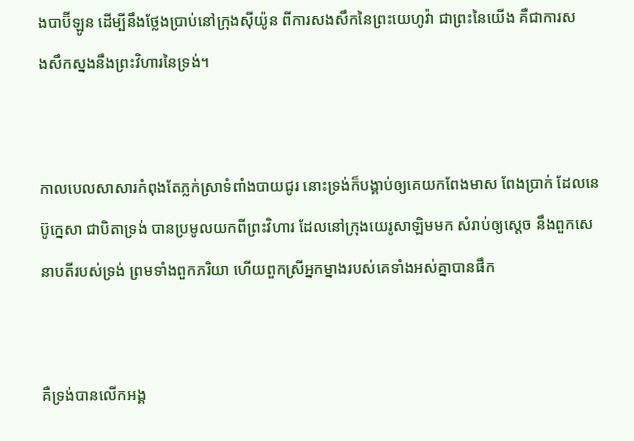ងបាប៊ីឡូន ដើម្បីនឹងថ្លែងប្រាប់នៅក្រុងស៊ីយ៉ូន ពីការសង‌សឹកនៃព្រះ‌យេហូវ៉ា ជាព្រះនៃយើង គឺជាការសង‌សឹកស្នងនឹងព្រះ‌វិហារនៃទ្រង់។


កាលបេល‌សាសារកំពុងតែភ្លក់ស្រាទំពាំង‌បាយ‌ជូរ នោះទ្រង់ក៏បង្គាប់ឲ្យគេយកពែងមាស ពែងប្រាក់ ដែលនេប៊ូ‌ក្នេសា ជាបិតាទ្រង់ បានប្រមូលយកពីព្រះ‌វិហារ ដែលនៅក្រុងយេរូ‌សាឡិមមក សំរាប់ឲ្យស្តេច នឹងពួកសេនាបតីរបស់ទ្រង់ ព្រមទាំងពួកភរិយា ហើយពួកស្រីអ្នក‌ម្នាងរបស់គេទាំងអស់គ្នាបានផឹក


គឺទ្រង់បានលើកអង្គ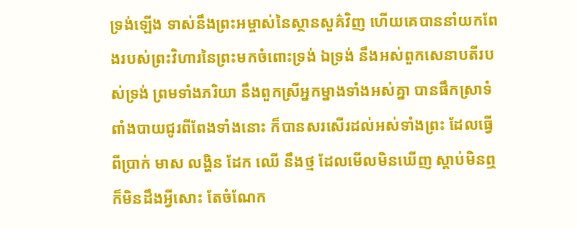ទ្រង់ឡើង ទាស់នឹងព្រះ‌អម្ចាស់នៃស្ថាន‌សួគ៌វិញ ហើយគេបាននាំយកពែងរបស់ព្រះ‌វិហារនៃព្រះមកចំពោះទ្រង់ ឯទ្រង់ នឹងអស់ពួកសេនាបតីរបស់ទ្រង់ ព្រមទាំងភរិយា នឹងពួកស្រីអ្នក‌ម្នាងទាំងអស់គ្នា បានផឹកស្រាទំពាំង‌បាយ‌ជូរពីពែងទាំងនោះ ក៏បានសរសើរដល់អស់ទាំងព្រះ ដែលធ្វើពីប្រាក់ មាស លង្ហិន ដែក ឈើ នឹងថ្ម ដែលមើលមិនឃើញ ស្តាប់មិនឮ ក៏មិនដឹងអ្វីសោះ តែចំណែក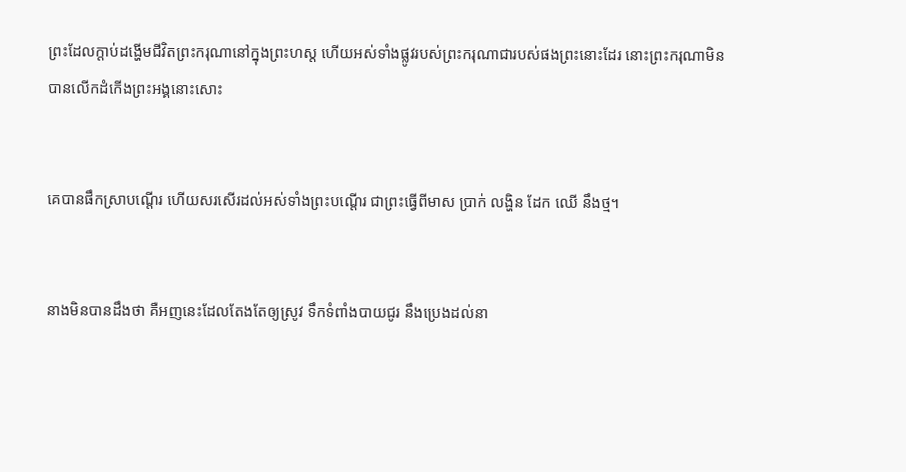ព្រះដែលក្តាប់ដង្ហើមជីវិតព្រះ‌ករុណានៅក្នុងព្រះ‌ហស្ត ហើយអស់ទាំងផ្លូវរបស់ព្រះ‌ករុណាជារបស់ផងព្រះនោះដែរ នោះព្រះ‌ករុណាមិនបានលើកដំកើងព្រះ‌អង្គនោះសោះ


គេបានផឹកស្រាបណ្តើរ ហើយសរសើរដល់អស់ទាំងព្រះបណ្តើរ ជាព្រះធ្វើពីមាស ប្រាក់ លង្ហិន ដែក ឈើ នឹងថ្ម។


នាងមិនបានដឹងថា គឺអញនេះដែលតែង‌តែឲ្យស្រូវ ទឹកទំពាំង‌បាយ‌ជូរ នឹងប្រេងដល់នា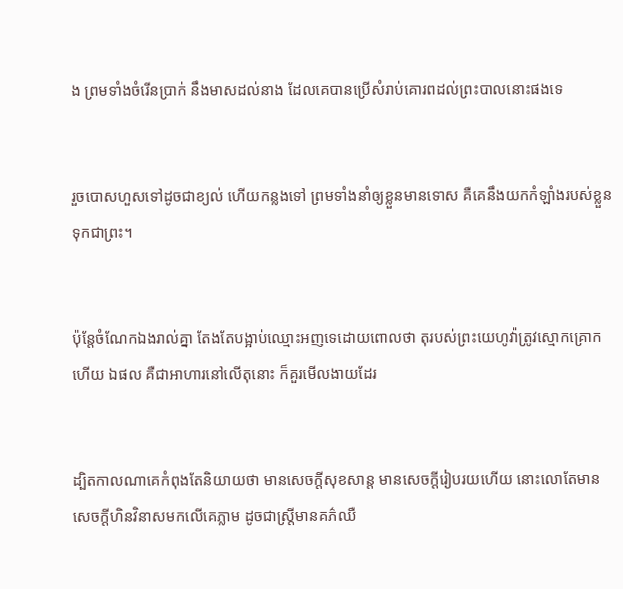ង ព្រមទាំងចំរើនប្រាក់ នឹងមាសដល់នាង ដែលគេបានប្រើសំរាប់គោរពដល់ព្រះបាលនោះផងទេ


រួចបោសហួសទៅដូចជាខ្យល់ ហើយកន្លងទៅ ព្រមទាំងនាំឲ្យខ្លួនមានទោស គឺគេនឹងយកកំឡាំងរបស់ខ្លួនទុកជាព្រះ។


ប៉ុន្តែចំណែកឯងរាល់គ្នា តែង‌តែបង្អាប់ឈ្មោះអញទេដោយពោលថា តុរបស់ព្រះ‌យេហូវ៉ាត្រូវស្មោក‌គ្រោកហើយ ឯផល គឺជាអាហារនៅលើតុនោះ ក៏គួរមើល‌ងាយដែរ


ដ្បិតកាលណាគេកំពុងតែនិយាយថា មានសេចក្ដីសុខ‌សាន្ត មានសេចក្ដីរៀបរយហើយ នោះលោតែមានសេចក្ដីហិន‌វិនាសមកលើគេភ្លាម ដូចជាស្ត្រីមានគភ៌ឈឺ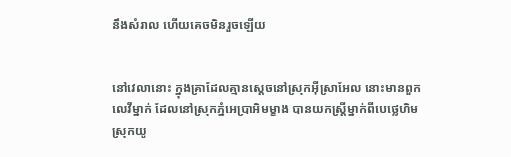នឹងសំរាល ហើយគេចមិនរួចឡើយ


នៅវេលានោះ ក្នុងគ្រាដែលគ្មានស្តេចនៅស្រុកអ៊ីស្រាអែល នោះមានពួកលេវីម្នាក់ ដែលនៅស្រុកភ្នំអេប្រា‌អិមម្ខាង បានយកស្ត្រីម្នាក់ពីបេថ្លេ‌ហិម ស្រុកយូ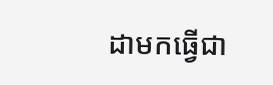ដាមកធ្វើជា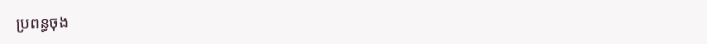ប្រពន្ធចុង